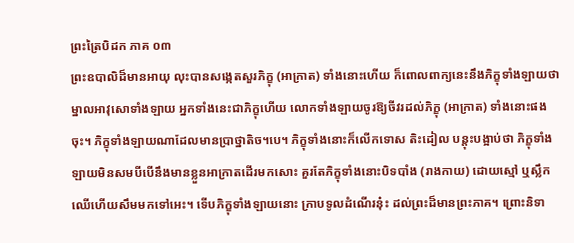ព្រះត្រៃបិដក ភាគ ០៣
ព្រះឧបាលិដ៏មានអាយុ លុះបានសង្កេតសួរភិក្ខុ (អាក្រាត) ទាំងនោះហើយ ក៏ពោលពាក្យនេះនឹងភិក្ខុទាំងឡាយថា ម្នាលអាវុសោទាំងឡាយ អ្នកទាំងនេះជាភិក្ខុហើយ លោកទាំងឡាយចូរឱ្យចីវរដល់ភិក្ខុ (អាក្រាត) ទាំងនោះផងចុះ។ ភិក្ខុទាំងឡាយណាដែលមានប្រាថ្នាតិច។បេ។ ភិក្ខុទាំងនោះក៏លើកទោស តិះដៀល បន្ដុះបង្អាប់ថា ភិក្ខុទាំងឡាយមិនសមបីបើនឹងមានខ្លួនអាក្រាតដើរមកសោះ គួរតែភិក្ខុទាំងនោះបិទបាំង (រាងកាយ) ដោយស្មៅ ឬស្លឹកឈើហើយសឹមមកទៅអេះ។ ទើបភិក្ខុទាំងឡាយនោះ ក្រាបទូលដំណើរនុ៎ះ ដល់ព្រះដ៏មានព្រះភាគ។ ព្រោះនិទា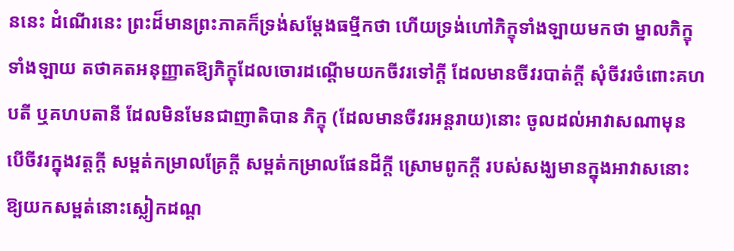ននេះ ដំណើរនេះ ព្រះដ៏មានព្រះភាគក៏ទ្រង់សម្ដែងធម្មីកថា ហើយទ្រង់ហៅភិក្ខុទាំងឡាយមកថា ម្នាលភិក្ខុទាំងឡាយ តថាគតអនុញ្ញាតឱ្យភិក្ខុដែលចោរដណ្ដើមយកចីវរទៅក្ដី ដែលមានចីវរបាត់ក្ដី សុំចីវរចំពោះគហបតី ឬគហបតានី ដែលមិនមែនជាញាតិបាន ភិក្ខុ (ដែលមានចីវរអន្ដរាយ)នោះ ចូលដល់អាវាសណាមុន បើចីវរក្នុងវត្ដក្ដី សម្ពត់កម្រាលគ្រែក្ដី សម្ពត់កម្រាលផែនដីក្ដី ស្រោមពូកក្ដី របស់សង្ឃមានក្នុងអាវាសនោះ ឱ្យយកសម្ពត់នោះស្លៀកដណ្ដ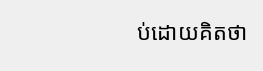ប់ដោយគិតថា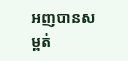អញបានសម្ពត់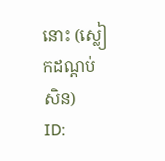នោះ (ស្លៀកដណ្ដប់សិន)
ID: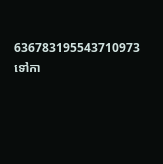636783195543710973
ទៅកា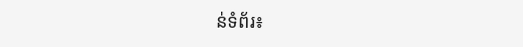ន់ទំព័រ៖